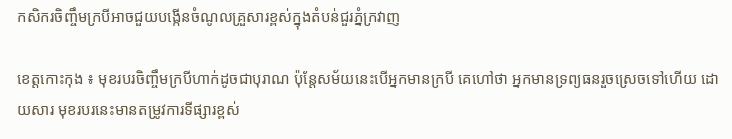កសិករចិញ្ចឹមក្របីអាចជួយបង្កើនចំណូលគ្រួសារខ្ពស់ក្នុងតំបន់ជួរភ្នំក្រវាញ

ខេត្តកោះកុង ៖ មុខរបរចិញ្ចឹមក្របីហាក់ដូចជាបុរាណ ប៉ុន្តែសម័យនេះបើអ្នកមានក្របី គេហៅថា អ្នកមានទ្រព្យធនរួចស្រេចទៅហើយ ដោយសារ មុខរបរនេះមានតម្រូវការទីផ្សារខ្ពស់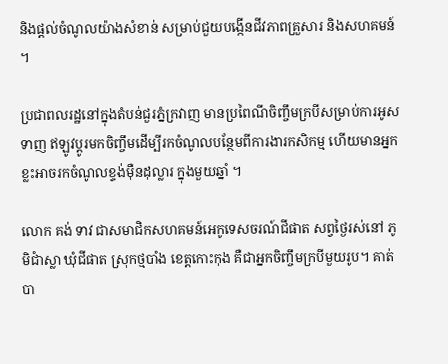និងផ្តល់ចំណូលយ៉ាងសំខាន់ សម្រាប់ជួយបង្កើនជីវភាពគ្រួសារ និងសហគមន៍ ។

ប្រជាពលរដ្ឋនៅក្នុងតំបន់ជួរភ្នំក្រវាញ មានប្រពៃណីចិញ្ចឹមក្របីសម្រាប់ការអូសទាញ ឥឡូវប្តូរមកចិញ្ចឹមដើម្បីរកចំណូលបន្ថែមពីការងារកសិកម្ម ហើយមានអ្នកខ្លះអាចរកចំណូលខ្ទង់ម៉ឺនដុល្លារ ក្នុងមួយឆ្នាំ ។

លោក គង់ ទាវ ជាសមាជិកសហគមន៍អេកូទេសចរណ៍ជីផាត សព្វថ្ងៃរស់នៅ ភូមិជាំស្លា ឃុំជីផាត ស្រុកថ្មបាំង ខេត្តកោះកុង គឺជាអ្នកចិញ្ចឹមក្របីមួយរូប។ គាត់បា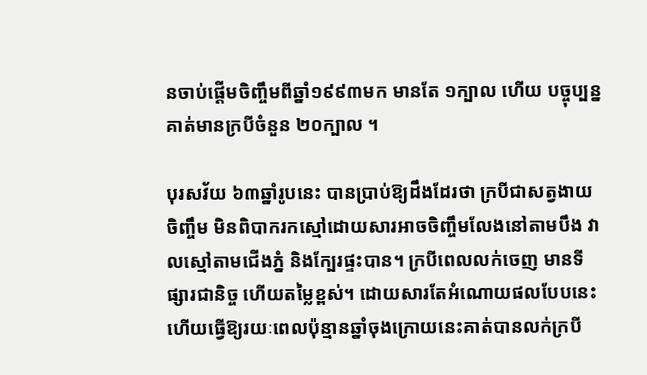នចាប់ផ្តើមចិញ្ចឹមពីឆ្នាំ១៩៩៣មក មានតែ ១ក្បាល ហើយ បច្ចុប្បន្នគាត់មានក្របីចំនួន ២០ក្បាល ។

បុរសវ័យ ៦៣ឆ្នាំរូបនេះ បានប្រាប់ឱ្យដឹងដែរថា ក្របីជាសត្វងាយចិញ្ចឹម មិនពិបាករកស្មៅដោយសារអាចចិញ្ចឹមលែងនៅតាមបឹង វាលស្មៅតាមជើងភ្នំ និងក្បែរផ្ទះបាន។ ក្របីពេលលក់ចេញ មានទីផ្សារជានិច្ច ហើយតម្លៃខ្ពស់។ ដោយសារតែអំណោយផលបែបនេះហើយធ្វើឱ្យរយៈពេលប៉ុន្មានឆ្នាំចុងក្រោយនេះគាត់បានលក់ក្របី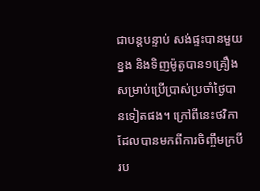ជាបន្តបន្ទាប់ សង់ផ្ទះបានមួយខ្នង និងទិញម៉ូតូបាន១គ្រឿង សម្រាប់ប្រើប្រាស់ប្រចាំថ្ងៃបានទៀតផង។ ក្រៅពីនេះថវិកាដែលបានមកពីការចិញ្ចឹមក្របីរប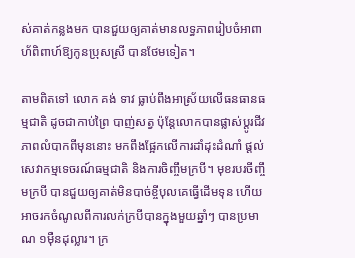ស់គាត់កន្លងមក បានជួយឲ្យគាត់មានលទ្ធភាពរៀបចំអាពាហ័ពិពាហ៍ឱ្យកូនប្រុសស្រី បានថែមទៀត។

តាមពិតទៅ លោក គង់ ទាវ ធ្លាប់ពឹងអាស្រ័យលើធនធានធម្មជាតិ ដូចជាកាប់ព្រៃ បាញ់សត្វ ប៉ុន្តែលោកបានផ្លាស់ប្តូរជីវភាពលំបាកពីមុននោះ មកពឹងផ្អែកលើការដាំដុះដំណាំ ផ្តល់សេវាកម្មទេចរណ៍ធម្មជាតិ និងការចិញ្ចឹមក្របី។ មុខរបរចីញ្ចឹមក្របី បានជួយឲ្យគាត់មិនបាច់ខ្ចីបុលគេធ្វើដើមទុន ហើយអាចរកចំណូលពីការលក់ក្របីបានក្នុងមួយឆ្នាំៗ បានប្រមាណ ១ម៉ឺនដុល្លារ។ ក្រ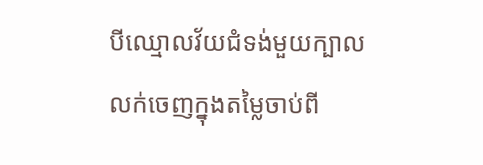បីឈ្មោលវ័យជំទង់មួយក្បាល លក់ចេញក្នុងតម្លៃចាប់ពី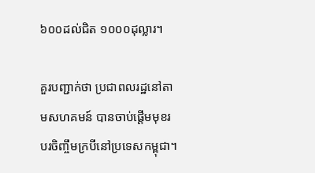៦០០ដល់ជិត ១០០០ដុល្លារ។

គួរបញ្ជាក់ថា ប្រជាពលរដ្ឋនៅតាមសហគមន៍ បានចាប់ផ្តើមមុខរបរចិញ្ចឹមក្របីនៅប្រទេសកម្ពុជា។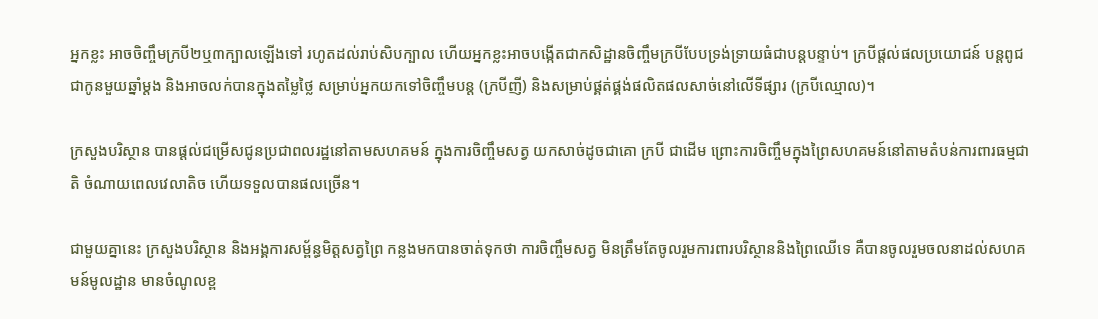អ្នកខ្លះ អាចចិញ្ចឹមក្របី២ឬ៣ក្បាលឡើងទៅ រហូតដល់រាប់សិបក្បាល ហើយអ្នកខ្លះអាចបង្កើតជាកសិដ្ឋានចិញ្ចឹមក្របីបែបទ្រង់ទ្រាយធំជាបន្តបន្ទាប់។ ក្របីផ្តល់ផលប្រយោជន៍ បន្តពូជជាកូនមួយឆ្នាំម្តង និងអាចលក់បានក្នុងតម្លៃថ្លៃ សម្រាប់អ្នកយកទៅចិញ្ចឹមបន្ត (ក្របីញី) និងសម្រាប់ផ្គត់ផ្គង់ផលិតផលសាច់នៅលើទីផ្សារ (ក្របីឈ្មោល)។

ក្រសួងបរិស្ថាន បានផ្តល់ជម្រើសជូនប្រជាពលរដ្ឋនៅតាមសហគមន៍ ក្នុងការចិញ្ចឹមសត្វ យកសាច់ដូចជាគោ ក្របី ជាដើម ព្រោះការចិញ្ចឹមក្នុងព្រៃសហគមន៍នៅតាមតំបន់ការពារធម្មជាតិ ចំណាយពេលវេលាតិច ហើយទទួលបានផលច្រើន។

ជាមួយគ្នានេះ ក្រសួងបរិស្ថាន និងអង្គការសម្ព័ន្ធមិត្តសត្វព្រៃ កន្លងមកបានចាត់ទុកថា ការចិញ្ចឹមសត្វ មិនត្រឹមតែចូលរួមការពារបរិស្ថាននិងព្រៃឈើទេ គឺបានចូលរួមចលនាដល់សហគមន៍មូលដ្ឋាន មានចំណូលខ្ព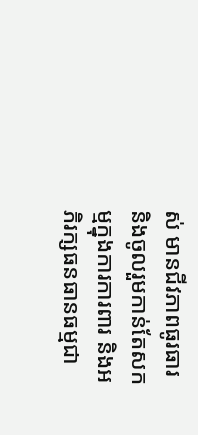ស់ មានជីវភាពធូរធារ និងចូលរួមកាន់តែសកម្មក្នុងការការពារ និងអភិរក្សធនធានធម្មជា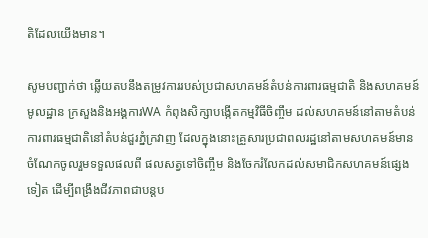តិដែលយើងមាន។

សូមបញ្ជាក់ថា ឆ្លើយតបនឹងតម្រូវការរបស់ប្រជាសហគមន៍តំបន់ការពារធម្មជាតិ និងសហគមន៍មូលដ្ឋាន ក្រសួងនិងអង្គការWA កំពុងសិក្សាបង្កើតកម្មវិធីចិញ្ចឹម ដល់សហគមន៍នៅតាមតំបន់ការពារធម្មជាតិនៅតំបន់ជួរភ្នំក្រវាញ ដែលក្នុងនោះគ្រួសារប្រជាពលរដ្ឋនៅតាមសហគមន៍មានចំណែកចូលរួមទទួលផលពី ផលសត្វទៅចិញ្ចឹម និងចែករំលែកដល់សមាជិកសហគមន៍ផ្សេងទៀត ដើម្បីពង្រឹងជីវភាពជាបន្តប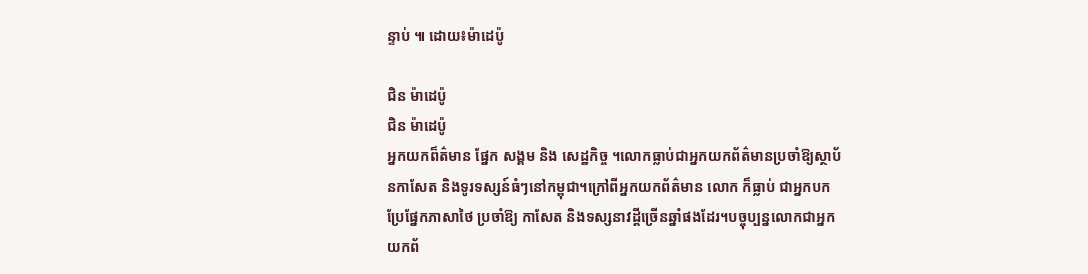ន្ទាប់ ៕ ដោយ៖ម៉ាដេប៉ូ

ជិន ម៉ាដេប៉ូ
ជិន ម៉ាដេប៉ូ
អ្នកយកព៏ត៌មាន ផ្នែក សង្គម និង សេដ្ឋកិច្ច ។លោកធ្លាប់ជាអ្នកយកព័ត៌មានប្រចាំឱ្យស្ថាប័នកាសែត និងទូរទស្សន៍ធំៗនៅកម្ពុជា។ក្រៅពីអ្នកយកព័ត៌មាន លោក ក៏ធ្លាប់ ជាអ្នកបកប្រែផ្នែកភាសាថៃ ប្រចាំឱ្យ កាសែត និងទស្សនាវដ្តីច្រើនឆ្នាំផងដែរ។បច្ចុប្បន្នលោកជាអ្នកយកព័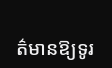ត៌មានឱ្យទូរ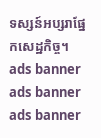ទស្សន៍អប្សរាផ្នែកសេដ្ឋកិច្ច។
ads banner
ads banner
ads banner